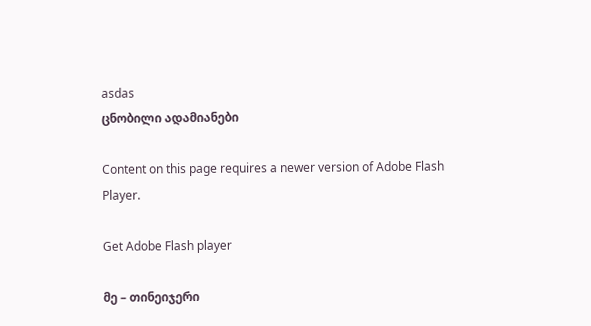asdas
ცნობილი ადამიანები

Content on this page requires a newer version of Adobe Flash Player.

Get Adobe Flash player

მე – თინეიჯერი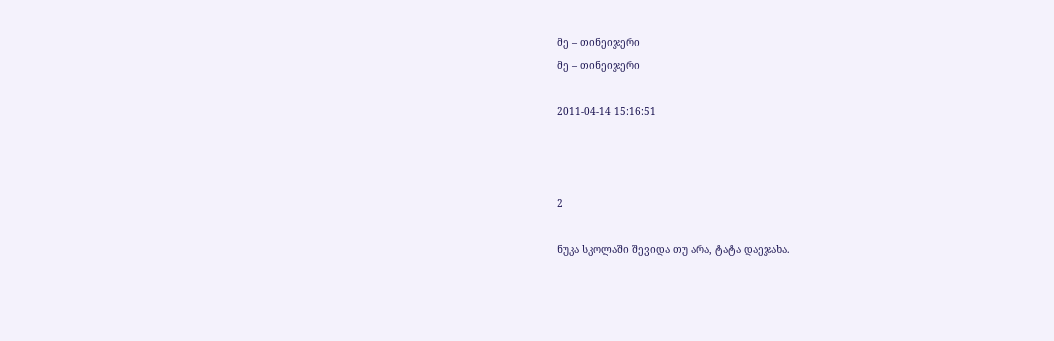მე – თინეიჯერი
მე – თინეიჯერი

2011-04-14 15:16:51



2

ნუკა სკოლაში შევიდა თუ არა, ტატა დაეჯახა.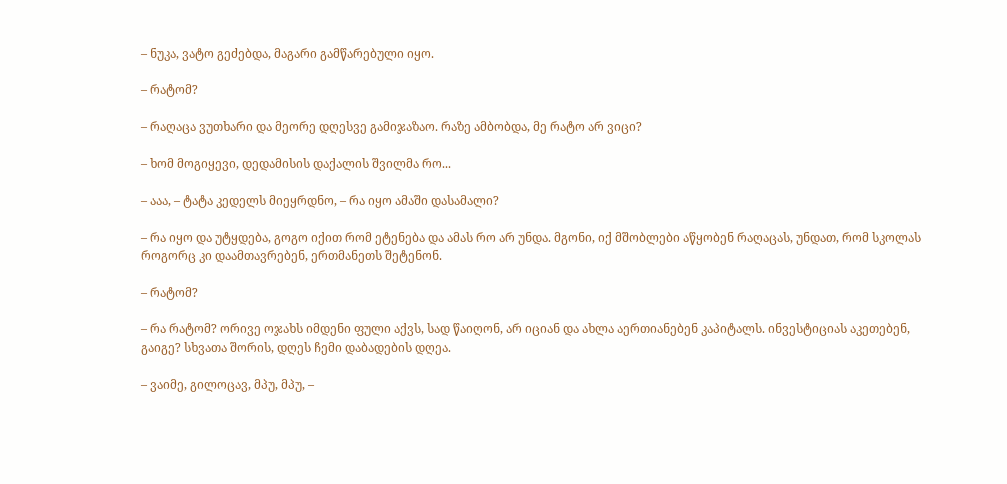– ნუკა, ვატო გეძებდა, მაგარი გამწარებული იყო.

– რატომ?

– რაღაცა ვუთხარი და მეორე დღესვე გამიჯაზაო. რაზე ამბობდა, მე რატო არ ვიცი?

– ხომ მოგიყევი, დედამისის დაქალის შვილმა რო...

– ააა, – ტატა კედელს მიეყრდნო, – რა იყო ამაში დასამალი?

– რა იყო და უტყდება, გოგო იქით რომ ეტენება და ამას რო არ უნდა. მგონი, იქ მშობლები აწყობენ რაღაცას, უნდათ, რომ სკოლას როგორც კი დაამთავრებენ, ერთმანეთს შეტენონ.

– რატომ?

– რა რატომ? ორივე ოჯახს იმდენი ფული აქვს, სად წაიღონ, არ იციან და ახლა აერთიანებენ კაპიტალს. ინვესტიციას აკეთებენ, გაიგე? სხვათა შორის, დღეს ჩემი დაბადების დღეა.

– ვაიმე, გილოცავ, მპუ, მპუ, –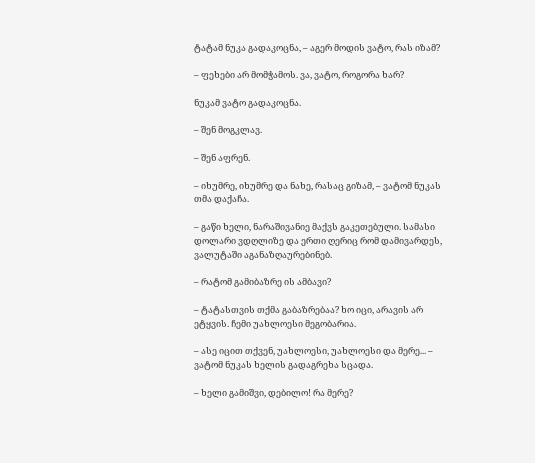ტატამ ნუკა გადაკოცნა, – აგერ მოდის ვატო, რას იზამ?

– ფეხები არ მომჭამოს. ვა, ვატო, როგორა ხარ?

ნუკამ ვატო გადაკოცნა.

– შენ მოგკლავ.

– შენ აფრენ.

– იხუმრე, იხუმრე და ნახე, რასაც გიზამ, – ვატომ ნუკას თმა დაქაჩა.

– გაწი ხელი, ნარაშივანიე მაქვს გაკეთებული. სამასი დოლარი ვდღლიზე და ერთი ღერიც რომ დამივარდეს, ვალუტაში აგანაზღაურებინებ.

– რატომ გამიბაზრე ის ამბავი?

– ტატასთვის თქმა გაბაზრებაა? ხო იცი, არავის არ ეტყვის. ჩემი უახლოესი მეგობარია.

– ასე იცით თქვენ, უახლოესი, უახლოესი და მერე... – ვატომ ნუკას ხელის გადაგრეხა სცადა.

– ხელი გამიშვი, დებილო! რა მერე?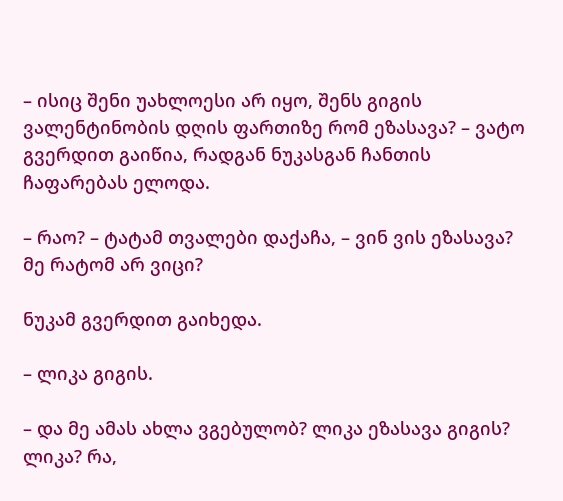– ისიც შენი უახლოესი არ იყო, შენს გიგის ვალენტინობის დღის ფართიზე რომ ეზასავა? – ვატო გვერდით გაიწია, რადგან ნუკასგან ჩანთის ჩაფარებას ელოდა.

– რაო? – ტატამ თვალები დაქაჩა, – ვინ ვის ეზასავა? მე რატომ არ ვიცი?

ნუკამ გვერდით გაიხედა.

– ლიკა გიგის.

– და მე ამას ახლა ვგებულობ? ლიკა ეზასავა გიგის? ლიკა? რა,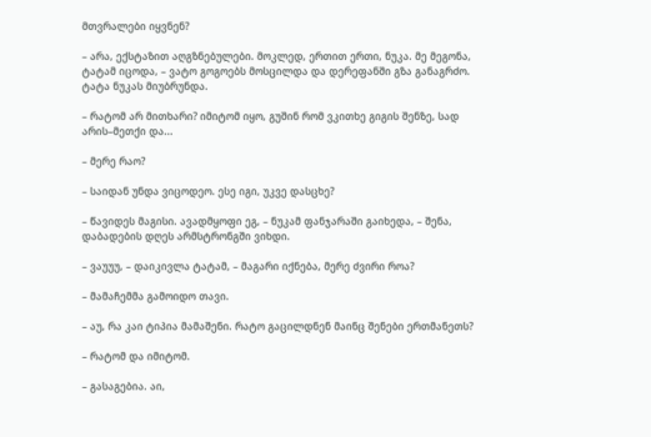მთვრალები იყვნენ?

– არა, ექსტაზით აღგზნებულები. მოკლედ, ერთით ერთი, ნუკა. მე მეგონა, ტატამ იცოდა, – ვატო გოგოებს მოსცილდა და დერეფანში გზა განაგრძო. ტატა ნუკას მიუბრუნდა.

– რატომ არ მითხარი? იმიტომ იყო, გუშინ რომ ვკითხე გიგის შენზე, სად არის–მეთქი და...

– მერე რაო?

– საიდან უნდა ვიცოდეო. ესე იგი, უკვე დასცხე?

– წავიდეს მაგისი. ავადმყოფი ეგ, – ნუკამ ფანჯარაში გაიხედა, – შენა, დაბადების დღეს არმსტრონგში ვიხდი.

– ვაუუუ, – დაიკივლა ტატამ, – მაგარი იქნება, მერე ძვირი როა?

– მამაჩემმა გამოიდო თავი.

– აუ, რა კაი ტიპია მამაშენი. რატო გაცილდნენ მაინც შენები ერთმანეთს?

– რატომ და იმიტომ.

– გასაგებია. აი,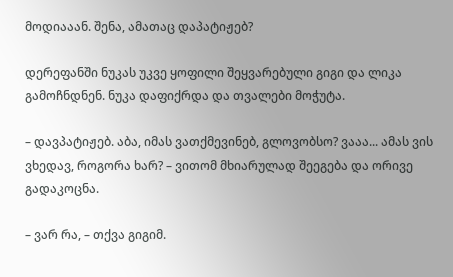მოდიააან. შენა, ამათაც დაპატიჟებ?

დერეფანში ნუკას უკვე ყოფილი შეყვარებული გიგი და ლიკა გამოჩნდნენ. ნუკა დაფიქრდა და თვალები მოჭუტა.

– დავპატიჟებ. აბა, იმას ვათქმევინებ, გლოვობსო? ვააა... ამას ვის ვხედავ, როგორა ხარ? – ვითომ მხიარულად შეეგება და ორივე გადაკოცნა.

– ვარ რა, – თქვა გიგიმ.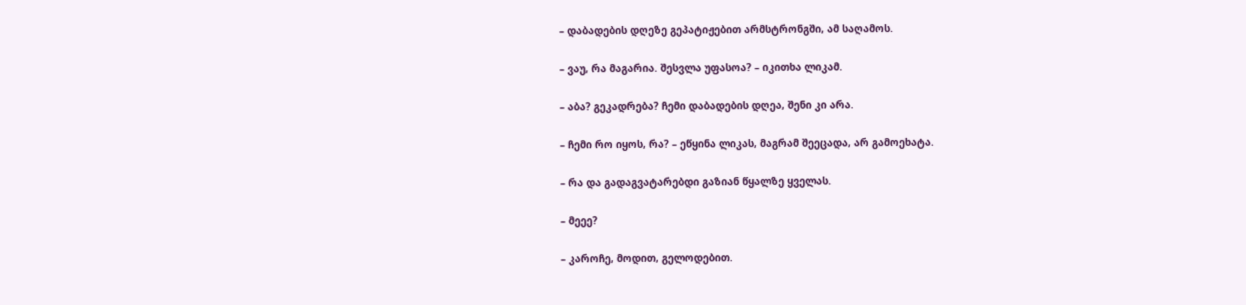– დაბადების დღეზე გეპატიჟებით არმსტრონგში, ამ საღამოს.

– ვაუ, რა მაგარია. შესვლა უფასოა? – იკითხა ლიკამ.

– აბა? გეკადრება? ჩემი დაბადების დღეა, შენი კი არა.

– ჩემი რო იყოს, რა? – ეწყინა ლიკას, მაგრამ შეეცადა, არ გამოეხატა.

– რა და გადაგვატარებდი გაზიან წყალზე ყველას.

– მეეე?

– კაროჩე, მოდით, გელოდებით.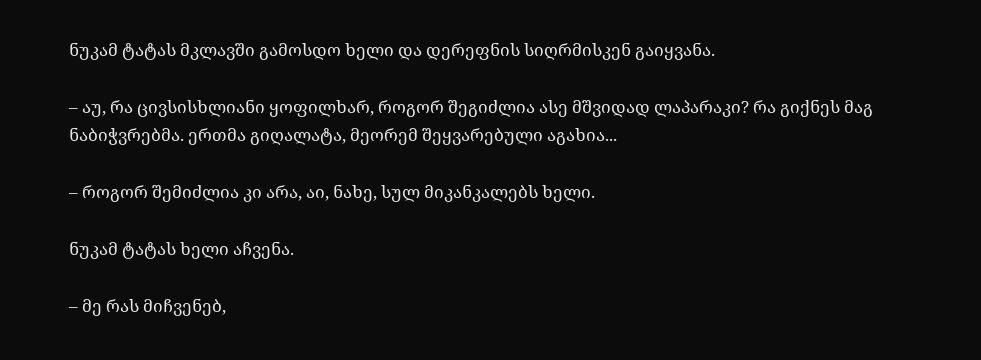ნუკამ ტატას მკლავში გამოსდო ხელი და დერეფნის სიღრმისკენ გაიყვანა.

– აუ, რა ცივსისხლიანი ყოფილხარ, როგორ შეგიძლია ასე მშვიდად ლაპარაკი? რა გიქნეს მაგ ნაბიჭვრებმა. ერთმა გიღალატა, მეორემ შეყვარებული აგახია...

– როგორ შემიძლია კი არა, აი, ნახე, სულ მიკანკალებს ხელი.

ნუკამ ტატას ხელი აჩვენა.

– მე რას მიჩვენებ,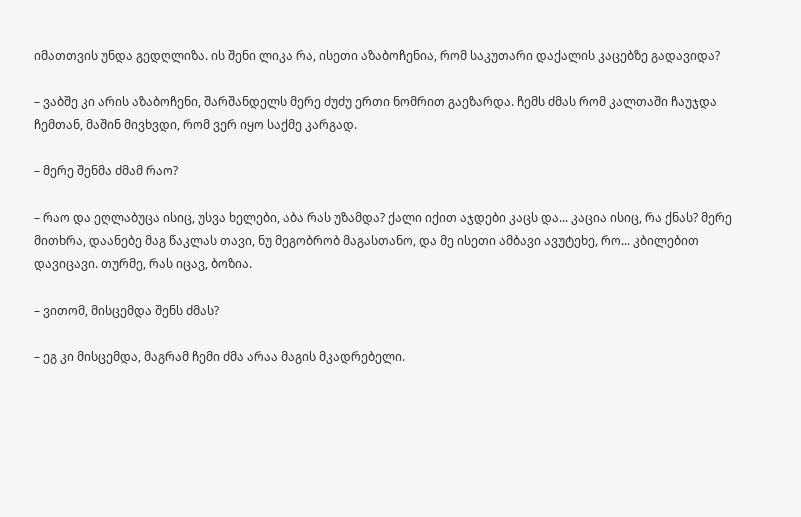იმათთვის უნდა გედღლიზა. ის შენი ლიკა რა, ისეთი აზაბოჩენია, რომ საკუთარი დაქალის კაცებზე გადავიდა?

– ვაბშე კი არის აზაბოჩენი, შარშანდელს მერე ძუძუ ერთი ნომრით გაეზარდა. ჩემს ძმას რომ კალთაში ჩაუჯდა ჩემთან, მაშინ მივხვდი, რომ ვერ იყო საქმე კარგად.

– მერე შენმა ძმამ რაო?

– რაო და ეღლაბუცა ისიც, უსვა ხელები, აბა რას უზამდა? ქალი იქით აჯდები კაცს და... კაცია ისიც, რა ქნას? მერე მითხრა, დაანებე მაგ წაკლას თავი, ნუ მეგობრობ მაგასთანო, და მე ისეთი ამბავი ავუტეხე, რო... კბილებით დავიცავი. თურმე, რას იცავ, ბოზია.

– ვითომ, მისცემდა შენს ძმას?

– ეგ კი მისცემდა, მაგრამ ჩემი ძმა არაა მაგის მკადრებელი.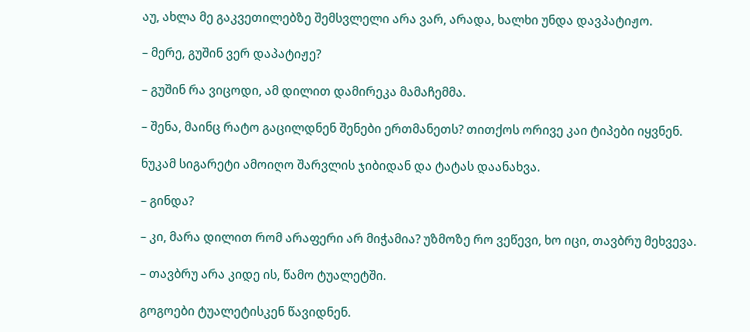აუ, ახლა მე გაკვეთილებზე შემსვლელი არა ვარ, არადა, ხალხი უნდა დავპატიჟო.

– მერე, გუშინ ვერ დაპატიჟე?

– გუშინ რა ვიცოდი, ამ დილით დამირეკა მამაჩემმა.

– შენა, მაინც რატო გაცილდნენ შენები ერთმანეთს? თითქოს ორივე კაი ტიპები იყვნენ.

ნუკამ სიგარეტი ამოიღო შარვლის ჯიბიდან და ტატას დაანახვა.

– გინდა?

– კი, მარა დილით რომ არაფერი არ მიჭამია? უზმოზე რო ვეწევი, ხო იცი, თავბრუ მეხვევა.

– თავბრუ არა კიდე ის, წამო ტუალეტში.

გოგოები ტუალეტისკენ წავიდნენ.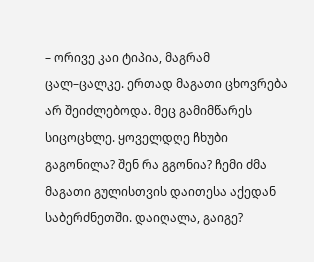– ორივე კაი ტიპია, მაგრამ ცალ–ცალკე. ერთად მაგათი ცხოვრება არ შეიძლებოდა. მეც გამიმწარეს სიცოცხლე. ყოველდღე ჩხუბი გაგონილა? შენ რა გგონია? ჩემი ძმა მაგათი გულისთვის დაითესა აქედან საბერძნეთში. დაიღალა, გაიგე?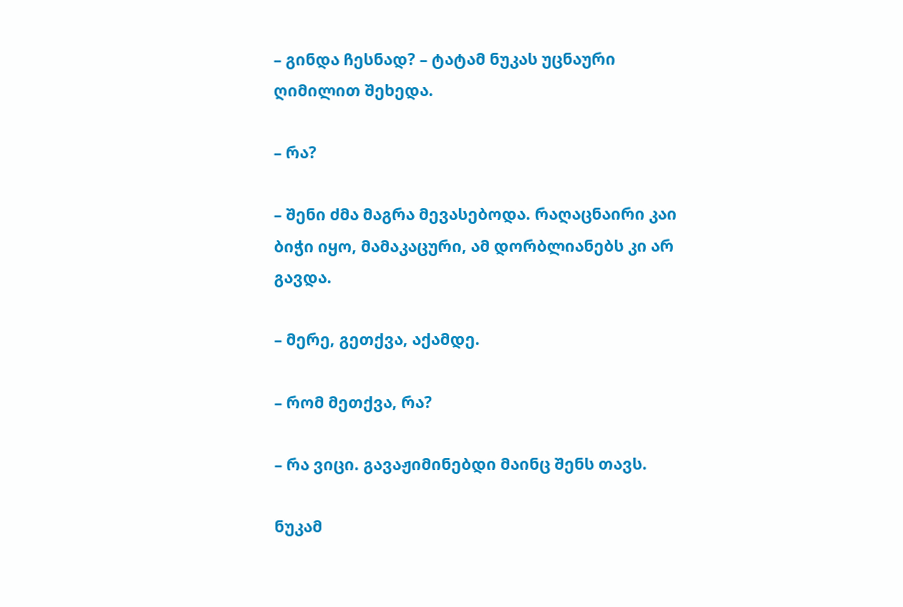– გინდა ჩესნად? – ტატამ ნუკას უცნაური ღიმილით შეხედა.

– რა?

– შენი ძმა მაგრა მევასებოდა. რაღაცნაირი კაი ბიჭი იყო, მამაკაცური, ამ დორბლიანებს კი არ გავდა.

– მერე, გეთქვა, აქამდე.

– რომ მეთქვა, რა?

– რა ვიცი. გავაჟიმინებდი მაინც შენს თავს.

ნუკამ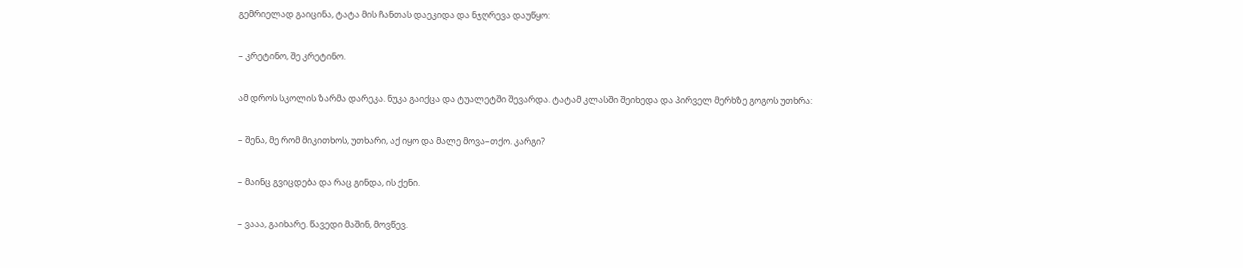გემრიელად გაიცინა, ტატა მის ჩანთას დაეკიდა და ნჯღრევა დაუწყო:

– კრეტინო, შე კრეტინო.

ამ დროს სკოლის ზარმა დარეკა. ნუკა გაიქცა და ტუალეტში შევარდა. ტატამ კლასში შეიხედა და პირველ მერხზე გოგოს უთხრა:

– შენა, მე რომ მიკითხოს, უთხარი, აქ იყო და მალე მოვა–თქო. კარგი?

– მაინც გვიცდება და რაც გინდა, ის ქენი.

– ვააა, გაიხარე. წავედი მაშინ, მოვწევ.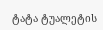ტატა ტუალეტის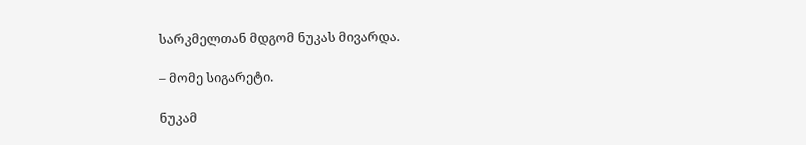სარკმელთან მდგომ ნუკას მივარდა.

– მომე სიგარეტი.

ნუკამ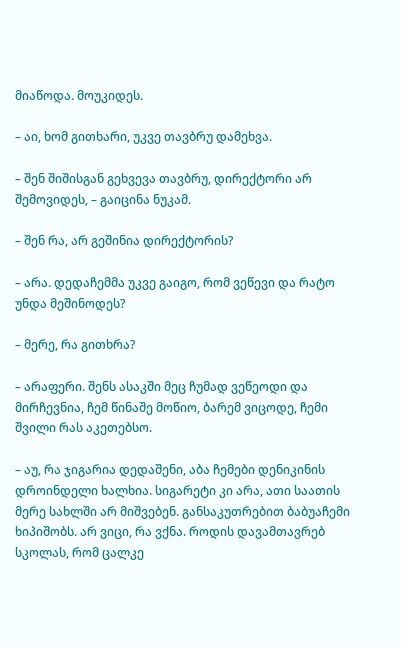მიაწოდა. მოუკიდეს.

– აი, ხომ გითხარი, უკვე თავბრუ დამეხვა.

– შენ შიშისგან გეხვევა თავბრუ, დირექტორი არ შემოვიდეს, – გაიცინა ნუკამ.

– შენ რა, არ გეშინია დირექტორის?

– არა. დედაჩემმა უკვე გაიგო, რომ ვეწევი და რატო უნდა მეშინოდეს?

– მერე, რა გითხრა?

– არაფერი. შენს ასაკში მეც ჩუმად ვეწეოდი და მირჩევნია, ჩემ წინაშე მოწიო, ბარემ ვიცოდე, ჩემი შვილი რას აკეთებსო.

– აუ, რა ჯიგარია დედაშენი, აბა ჩემები დენიკინის დროინდელი ხალხია. სიგარეტი კი არა, ათი საათის მერე სახლში არ მიშვებენ. განსაკუთრებით ბაბუაჩემი ხიპიშობს. არ ვიცი, რა ვქნა. როდის დავამთავრებ სკოლას, რომ ცალკე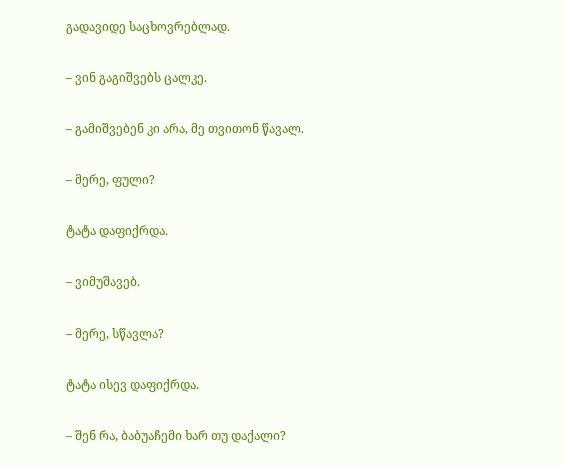გადავიდე საცხოვრებლად.

– ვინ გაგიშვებს ცალკე.

– გამიშვებენ კი არა, მე თვითონ წავალ.

– მერე, ფული?

ტატა დაფიქრდა.

– ვიმუშავებ.

– მერე, სწავლა?

ტატა ისევ დაფიქრდა.

– შენ რა, ბაბუაჩემი ხარ თუ დაქალი?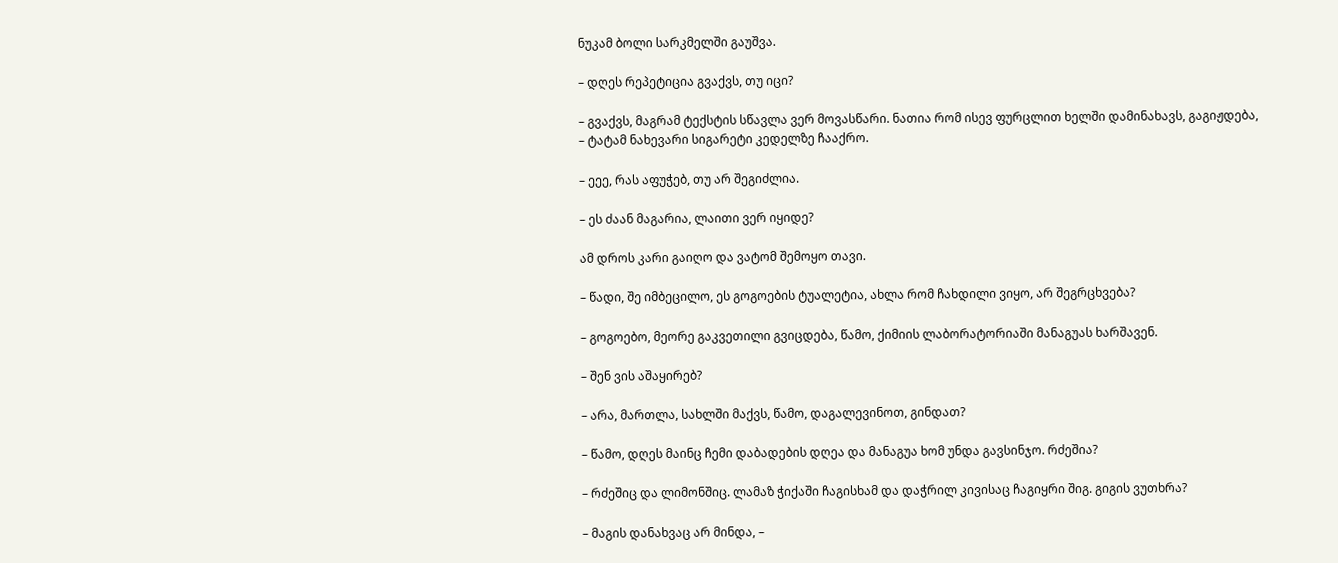ნუკამ ბოლი სარკმელში გაუშვა.

– დღეს რეპეტიცია გვაქვს, თუ იცი?

– გვაქვს, მაგრამ ტექსტის სწავლა ვერ მოვასწარი. ნათია რომ ისევ ფურცლით ხელში დამინახავს, გაგიჟდება, – ტატამ ნახევარი სიგარეტი კედელზე ჩააქრო.

– ეეე, რას აფუჭებ, თუ არ შეგიძლია.

– ეს ძაან მაგარია, ლაითი ვერ იყიდე?

ამ დროს კარი გაიღო და ვატომ შემოყო თავი.

– წადი, შე იმბეცილო, ეს გოგოების ტუალეტია, ახლა რომ ჩახდილი ვიყო, არ შეგრცხვება?

– გოგოებო, მეორე გაკვეთილი გვიცდება, წამო, ქიმიის ლაბორატორიაში მანაგუას ხარშავენ.

– შენ ვის აშაყირებ?

– არა, მართლა, სახლში მაქვს, წამო, დაგალევინოთ, გინდათ?

– წამო, დღეს მაინც ჩემი დაბადების დღეა და მანაგუა ხომ უნდა გავსინჯო. რძეშია?

– რძეშიც და ლიმონშიც. ლამაზ ჭიქაში ჩაგისხამ და დაჭრილ კივისაც ჩაგიყრი შიგ. გიგის ვუთხრა?

– მაგის დანახვაც არ მინდა, –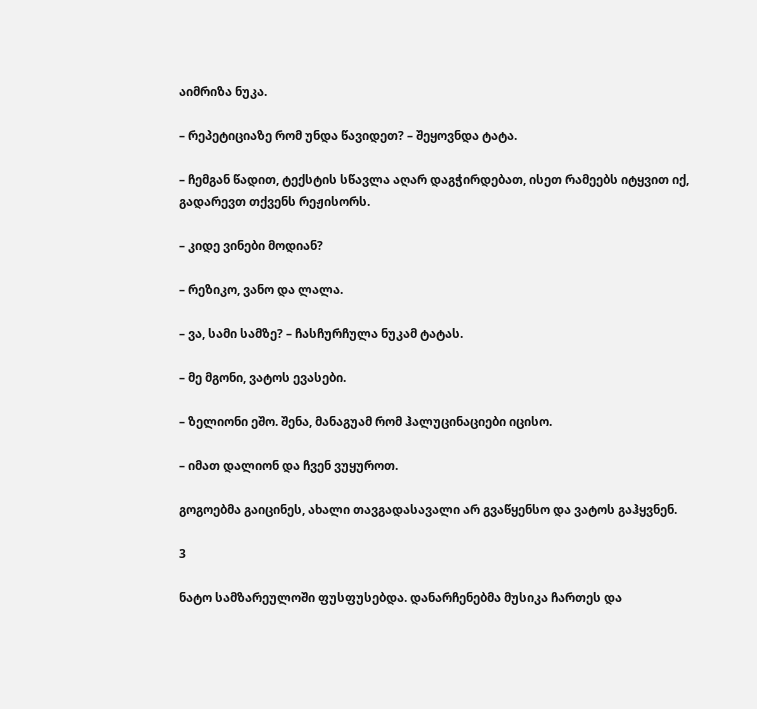აიმრიზა ნუკა.

– რეპეტიციაზე რომ უნდა წავიდეთ? – შეყოვნდა ტატა.

– ჩემგან წადით, ტექსტის სწავლა აღარ დაგჭირდებათ, ისეთ რამეებს იტყვით იქ, გადარევთ თქვენს რეჟისორს.

– კიდე ვინები მოდიან?

– რეზიკო, ვანო და ლალა.

– ვა, სამი სამზე? – ჩასჩურჩულა ნუკამ ტატას.

– მე მგონი, ვატოს ევასები.

– ზელიონი ეშო. შენა, მანაგუამ რომ ჰალუცინაციები იცისო.

– იმათ დალიონ და ჩვენ ვუყუროთ.

გოგოებმა გაიცინეს, ახალი თავგადასავალი არ გვაწყენსო და ვატოს გაჰყვნენ.

3

ნატო სამზარეულოში ფუსფუსებდა. დანარჩენებმა მუსიკა ჩართეს და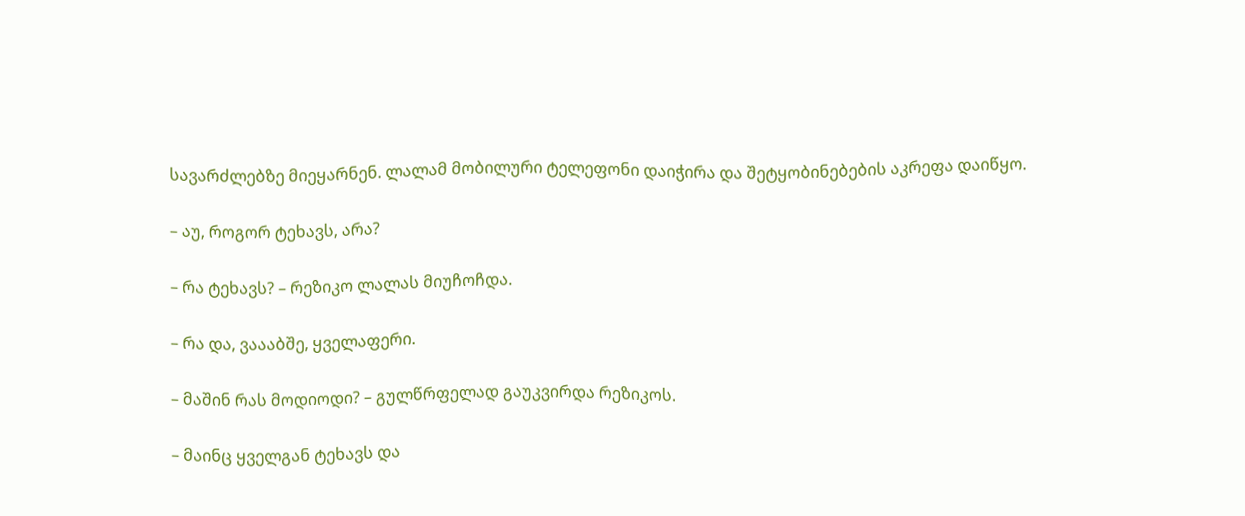სავარძლებზე მიეყარნენ. ლალამ მობილური ტელეფონი დაიჭირა და შეტყობინებების აკრეფა დაიწყო.

– აუ, როგორ ტეხავს, არა?

– რა ტეხავს? – რეზიკო ლალას მიუჩოჩდა.

– რა და, ვაააბშე, ყველაფერი.

– მაშინ რას მოდიოდი? – გულწრფელად გაუკვირდა რეზიკოს.

– მაინც ყველგან ტეხავს და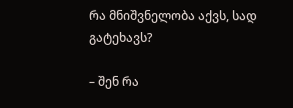რა მნიშვნელობა აქვს, სად გატეხავს?

– შენ რა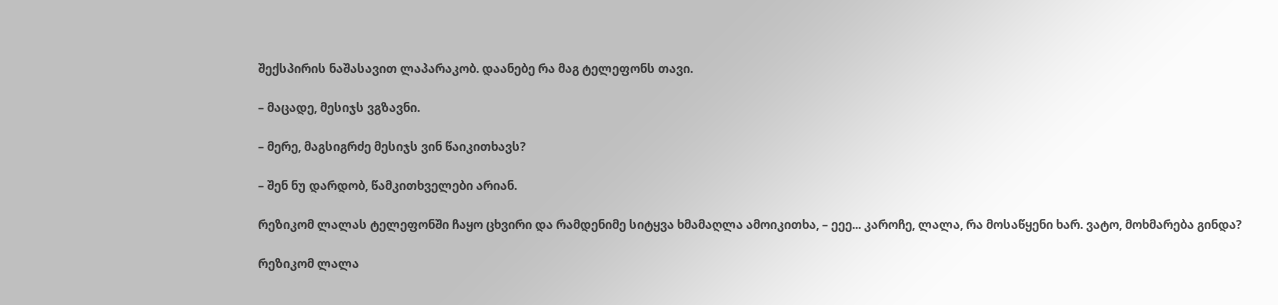შექსპირის ნაშასავით ლაპარაკობ. დაანებე რა მაგ ტელეფონს თავი.

– მაცადე, მესიჯს ვგზავნი.

– მერე, მაგსიგრძე მესიჯს ვინ წაიკითხავს?

– შენ ნუ დარდობ, წამკითხველები არიან.

რეზიკომ ლალას ტელეფონში ჩაყო ცხვირი და რამდენიმე სიტყვა ხმამაღლა ამოიკითხა, – ეეე... კაროჩე, ლალა, რა მოსაწყენი ხარ. ვატო, მოხმარება გინდა?

რეზიკომ ლალა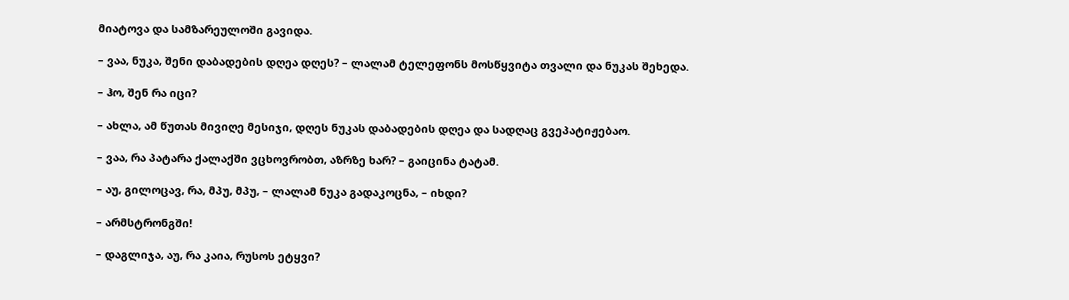მიატოვა და სამზარეულოში გავიდა.

– ვაა, ნუკა, შენი დაბადების დღეა დღეს? – ლალამ ტელეფონს მოსწყვიტა თვალი და ნუკას შეხედა.

– ჰო, შენ რა იცი?

– ახლა, ამ წუთას მივიღე მესიჯი, დღეს ნუკას დაბადების დღეა და სადღაც გვეპატიჟებაო.

– ვაა, რა პატარა ქალაქში ვცხოვრობთ, აზრზე ხარ? – გაიცინა ტატამ.

– აუ, გილოცავ, რა, მპუ, მპუ, – ლალამ ნუკა გადაკოცნა, – იხდი?

– არმსტრონგში!

– დაგლიჯა, აუ, რა კაია, რუსოს ეტყვი?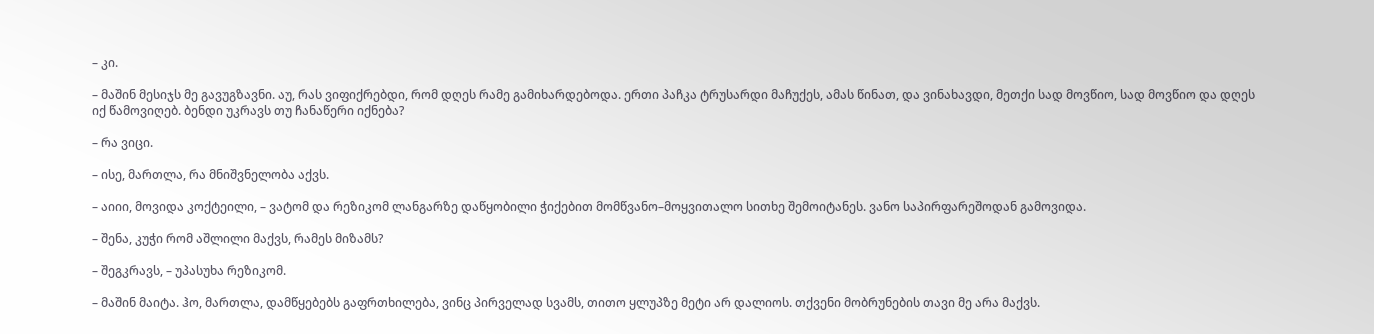– კი.

– მაშინ მესიჯს მე გავუგზავნი. აუ, რას ვიფიქრებდი, რომ დღეს რამე გამიხარდებოდა. ერთი პაჩკა ტრუსარდი მაჩუქეს, ამას წინათ, და ვინახავდი, მეთქი სად მოვწიო, სად მოვწიო და დღეს იქ წამოვიღებ. ბენდი უკრავს თუ ჩანაწერი იქნება?

– რა ვიცი.

– ისე, მართლა, რა მნიშვნელობა აქვს.

– აიიი, მოვიდა კოქტეილი, – ვატომ და რეზიკომ ლანგარზე დაწყობილი ჭიქებით მომწვანო–მოყვითალო სითხე შემოიტანეს. ვანო საპირფარეშოდან გამოვიდა.

– შენა, კუჭი რომ აშლილი მაქვს, რამეს მიზამს?

– შეგკრავს, – უპასუხა რეზიკომ.

– მაშინ მაიტა. ჰო, მართლა, დამწყებებს გაფრთხილება, ვინც პირველად სვამს, თითო ყლუპზე მეტი არ დალიოს. თქვენი მობრუნების თავი მე არა მაქვს.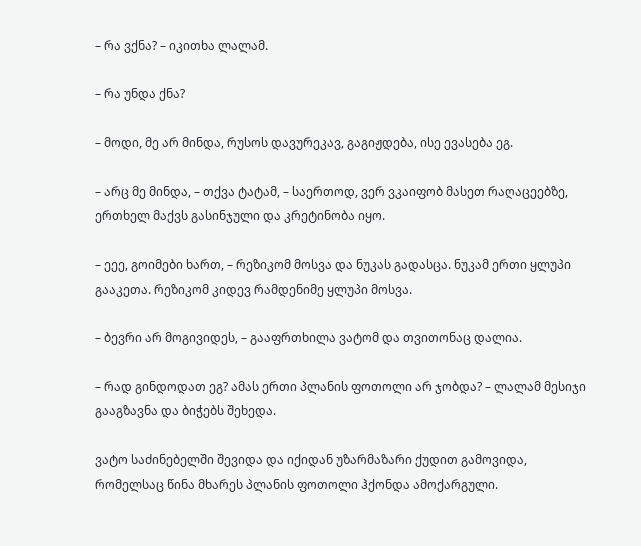– რა ვქნა? – იკითხა ლალამ.

– რა უნდა ქნა?

– მოდი, მე არ მინდა, რუსოს დავურეკავ, გაგიჟდება, ისე ევასება ეგ.

– არც მე მინდა, – თქვა ტატამ, – საერთოდ, ვერ ვკაიფობ მასეთ რაღაცეებზე, ერთხელ მაქვს გასინჯული და კრეტინობა იყო.

– ეეე, გოიმები ხართ, – რეზიკომ მოსვა და ნუკას გადასცა. ნუკამ ერთი ყლუპი გააკეთა. რეზიკომ კიდევ რამდენიმე ყლუპი მოსვა.

– ბევრი არ მოგივიდეს, – გააფრთხილა ვატომ და თვითონაც დალია.

– რად გინდოდათ ეგ? ამას ერთი პლანის ფოთოლი არ ჯობდა? – ლალამ მესიჯი გააგზავნა და ბიჭებს შეხედა.

ვატო საძინებელში შევიდა და იქიდან უზარმაზარი ქუდით გამოვიდა, რომელსაც წინა მხარეს პლანის ფოთოლი ჰქონდა ამოქარგული.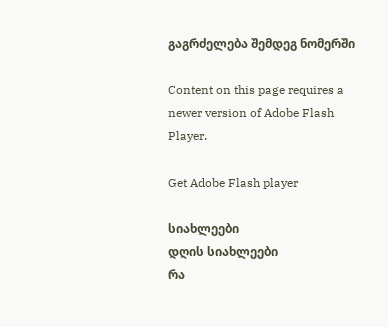გაგრძელება შემდეგ ნომერში

Content on this page requires a newer version of Adobe Flash Player.

Get Adobe Flash player

სიახლეები
დღის სიახლეები
რა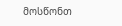მოსწონთ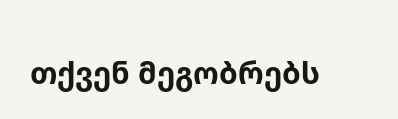თქვენ მეგობრებს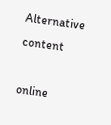Alternative content

online